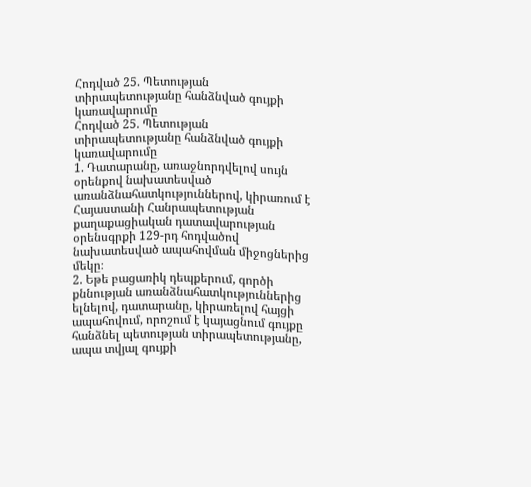Հոդված 25. Պետության տիրապետությանը հանձնված գույքի կառավարումը
Հոդված 25. Պետության տիրապետությանը հանձնված գույքի կառավարումը
1. Դատարանը, առաջնորդվելով սույն օրենքով նախատեսված առանձնահատկություններով, կիրառում է Հայաստանի Հանրապետության քաղաքացիական դատավարության օրենսգրքի 129-րդ հոդվածով նախատեսված ապահովման միջոցներից մեկը։
2. Եթե բացառիկ դեպքերում, գործի քննության առանձնահատկություններից ելնելով, դատարանը, կիրառելով հայցի ապահովում, որոշում է կայացնում գույքը հանձնել պետության տիրապետությանը, ապա տվյալ գույքի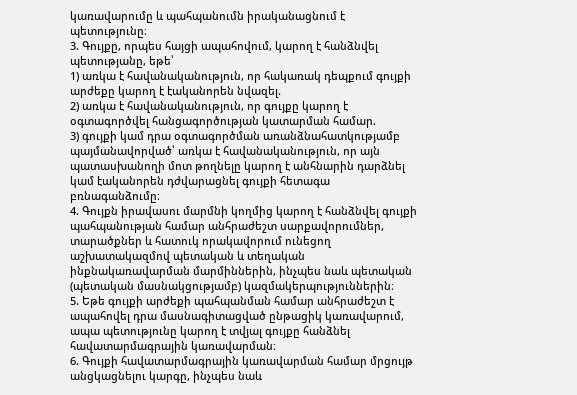կառավարումը և պահպանումն իրականացնում է պետությունը։
3. Գույքը, որպես հայցի ապահովում, կարող է հանձնվել պետությանը, եթե՝
1) առկա է հավանականություն, որ հակառակ դեպքում գույքի արժեքը կարող է էականորեն նվազել.
2) առկա է հավանականություն, որ գույքը կարող է օգտագործվել հանցագործության կատարման համար.
3) գույքի կամ դրա օգտագործման առանձնահատկությամբ պայմանավորված՝ առկա է հավանականություն, որ այն պատասխանողի մոտ թողնելը կարող է անհնարին դարձնել կամ էականորեն դժվարացնել գույքի հետագա բռնագանձումը։
4. Գույքն իրավասու մարմնի կողմից կարող է հանձնվել գույքի պահպանության համար անհրաժեշտ սարքավորումներ, տարածքներ և հատուկ որակավորում ունեցող աշխատակազմով պետական և տեղական ինքնակառավարման մարմիններին, ինչպես նաև պետական (պետական մասնակցությամբ) կազմակերպություններին։
5. Եթե գույքի արժեքի պահպանման համար անհրաժեշտ է ապահովել դրա մասնագիտացված ընթացիկ կառավարում, ապա պետությունը կարող է տվյալ գույքը հանձնել հավատարմագրային կառավարման։
6. Գույքի հավատարմագրային կառավարման համար մրցույթ անցկացնելու կարգը, ինչպես նաև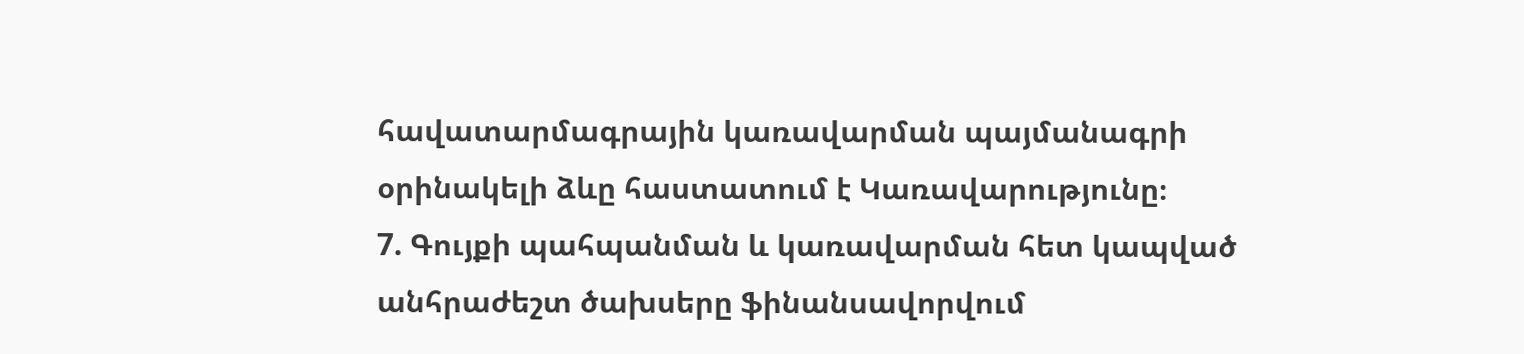հավատարմագրային կառավարման պայմանագրի օրինակելի ձևը հաստատում է Կառավարությունը։
7. Գույքի պահպանման և կառավարման հետ կապված անհրաժեշտ ծախսերը ֆինանսավորվում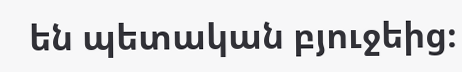են պետական բյուջեից։